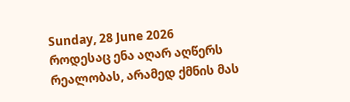Sunday, 28 June 2026
როდესაც ენა აღარ აღწერს რეალობას, არამედ ქმნის მას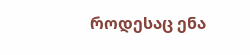როდესაც ენა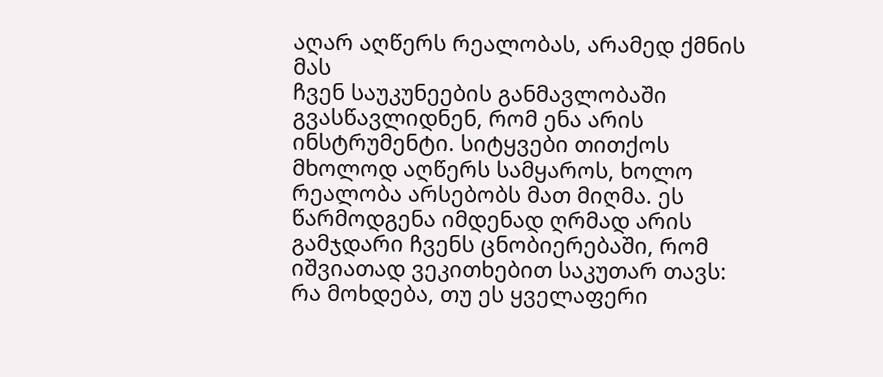აღარ აღწერს რეალობას, არამედ ქმნის მას
ჩვენ საუკუნეების განმავლობაში გვასწავლიდნენ, რომ ენა არის ინსტრუმენტი. სიტყვები თითქოს მხოლოდ აღწერს სამყაროს, ხოლო რეალობა არსებობს მათ მიღმა. ეს წარმოდგენა იმდენად ღრმად არის გამჯდარი ჩვენს ცნობიერებაში, რომ იშვიათად ვეკითხებით საკუთარ თავს: რა მოხდება, თუ ეს ყველაფერი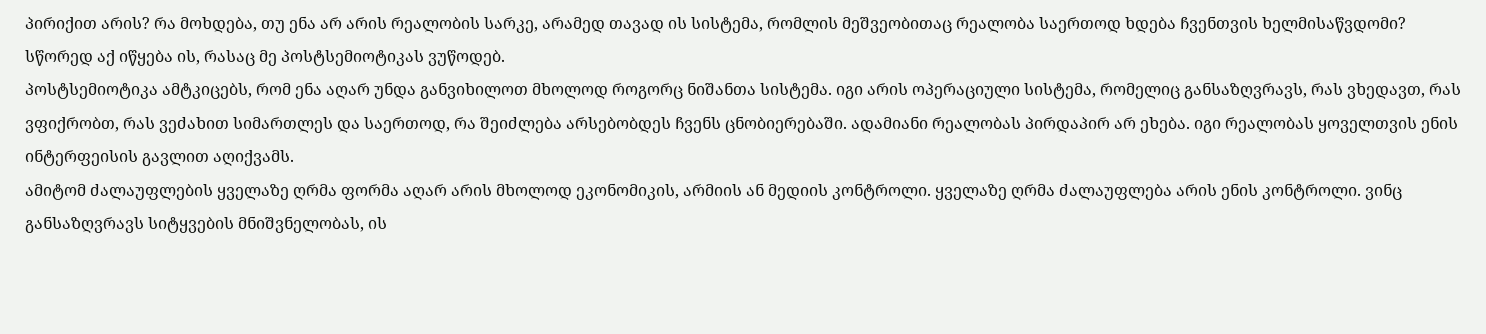პირიქით არის? რა მოხდება, თუ ენა არ არის რეალობის სარკე, არამედ თავად ის სისტემა, რომლის მეშვეობითაც რეალობა საერთოდ ხდება ჩვენთვის ხელმისაწვდომი?
სწორედ აქ იწყება ის, რასაც მე პოსტსემიოტიკას ვუწოდებ.
პოსტსემიოტიკა ამტკიცებს, რომ ენა აღარ უნდა განვიხილოთ მხოლოდ როგორც ნიშანთა სისტემა. იგი არის ოპერაციული სისტემა, რომელიც განსაზღვრავს, რას ვხედავთ, რას ვფიქრობთ, რას ვეძახით სიმართლეს და საერთოდ, რა შეიძლება არსებობდეს ჩვენს ცნობიერებაში. ადამიანი რეალობას პირდაპირ არ ეხება. იგი რეალობას ყოველთვის ენის ინტერფეისის გავლით აღიქვამს.
ამიტომ ძალაუფლების ყველაზე ღრმა ფორმა აღარ არის მხოლოდ ეკონომიკის, არმიის ან მედიის კონტროლი. ყველაზე ღრმა ძალაუფლება არის ენის კონტროლი. ვინც განსაზღვრავს სიტყვების მნიშვნელობას, ის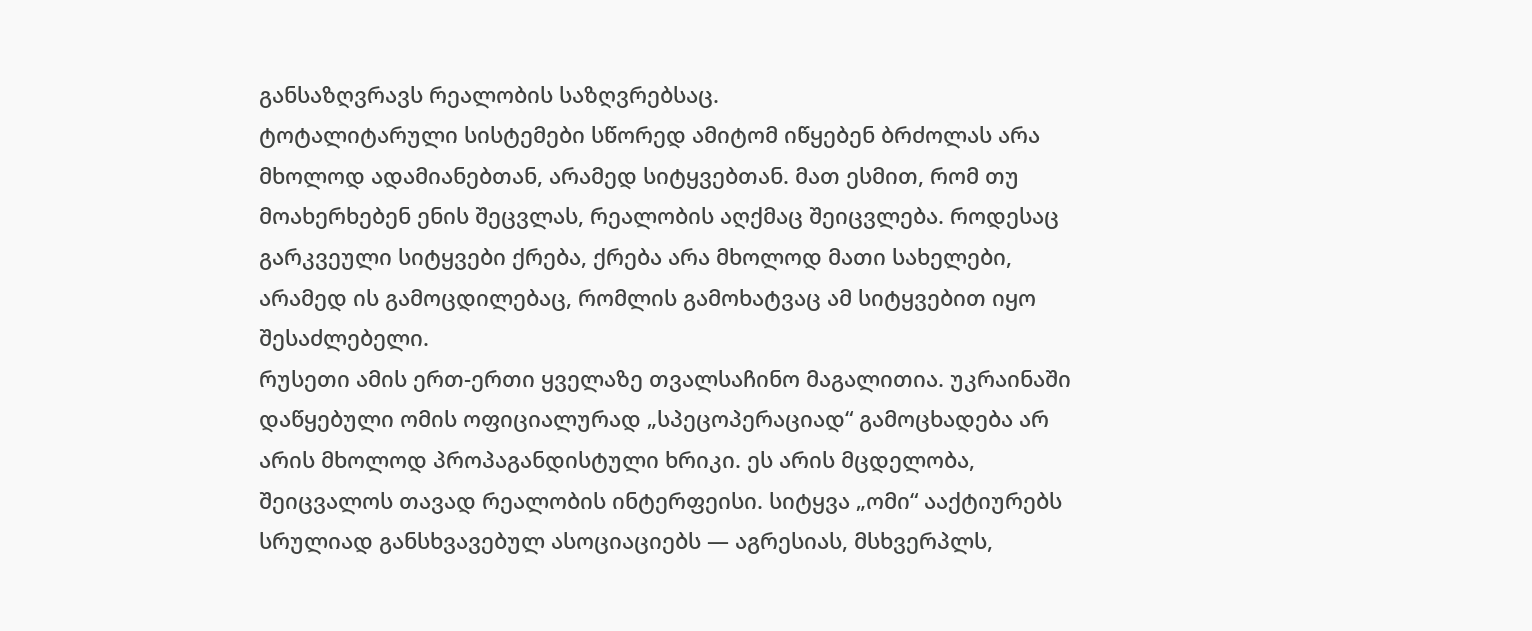განსაზღვრავს რეალობის საზღვრებსაც.
ტოტალიტარული სისტემები სწორედ ამიტომ იწყებენ ბრძოლას არა მხოლოდ ადამიანებთან, არამედ სიტყვებთან. მათ ესმით, რომ თუ მოახერხებენ ენის შეცვლას, რეალობის აღქმაც შეიცვლება. როდესაც გარკვეული სიტყვები ქრება, ქრება არა მხოლოდ მათი სახელები, არამედ ის გამოცდილებაც, რომლის გამოხატვაც ამ სიტყვებით იყო შესაძლებელი.
რუსეთი ამის ერთ-ერთი ყველაზე თვალსაჩინო მაგალითია. უკრაინაში დაწყებული ომის ოფიციალურად „სპეცოპერაციად“ გამოცხადება არ არის მხოლოდ პროპაგანდისტული ხრიკი. ეს არის მცდელობა, შეიცვალოს თავად რეალობის ინტერფეისი. სიტყვა „ომი“ ააქტიურებს სრულიად განსხვავებულ ასოციაციებს — აგრესიას, მსხვერპლს,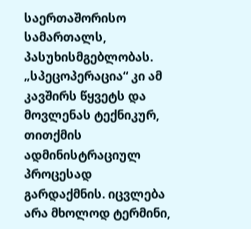საერთაშორისო სამართალს, პასუხისმგებლობას. „სპეცოპერაცია“ კი ამ კავშირს წყვეტს და მოვლენას ტექნიკურ, თითქმის ადმინისტრაციულ პროცესად გარდაქმნის. იცვლება არა მხოლოდ ტერმინი,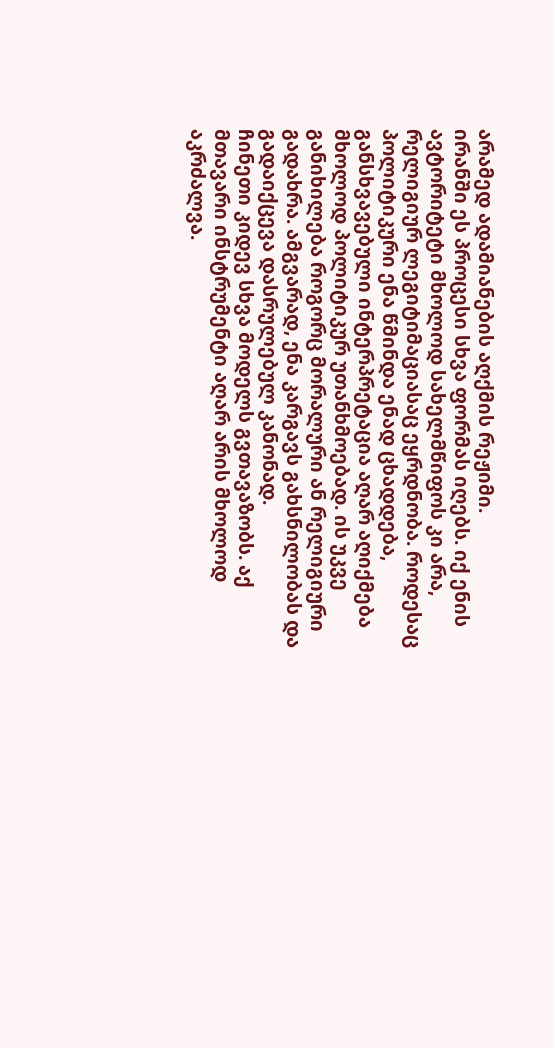არამედ ადამიანების აღქმის რეჟიმი.
ირანში ეს პროცესი სხვა ფორმას იღებს. იქ ენის ავტორიტეტი მხოლოდ სახელმწიფოს კი არა, რელიგიურ ლეგიტიმაციასაც ეყრდნობა. როდესაც პოლიტიკური ენა წმინდა ენად ცხადდება, განსხვავებული ინტერპრეტაცია აღარ აღიქმება მხოლოდ პოლიტიკურ უთანხმოებად. ის უკვე განიხილება როგორც მორალური ან რელიგიური გადახრა. ამგვარად, ენა კარგავს გახსნილობას და გადაიქცევა დასრულებულ კანონად.
ჩინეთი კიდევ სხვა მოდელს გვთავაზობს. აქ მთავარი ინსტრუმენტი აღარ არის მხოლოდ აკრძალვა.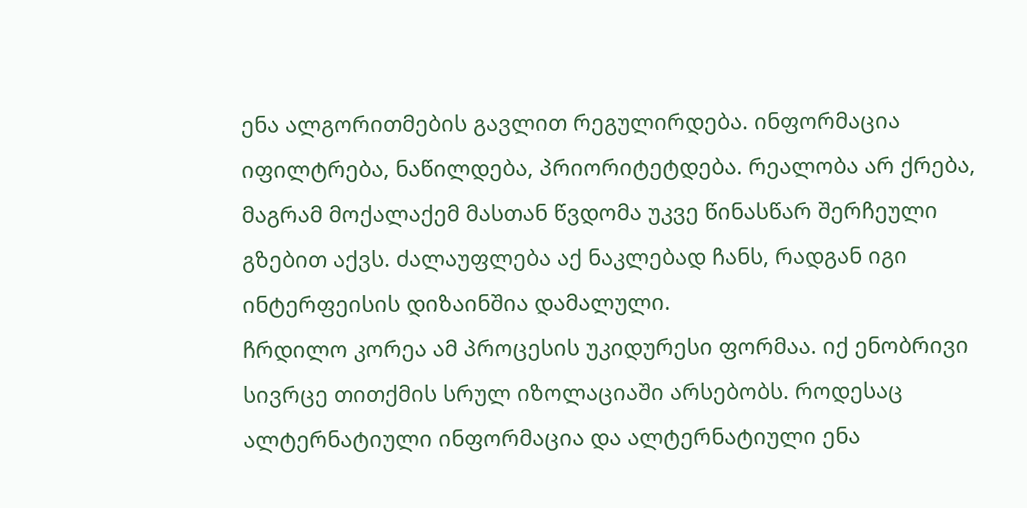ენა ალგორითმების გავლით რეგულირდება. ინფორმაცია იფილტრება, ნაწილდება, პრიორიტეტდება. რეალობა არ ქრება, მაგრამ მოქალაქემ მასთან წვდომა უკვე წინასწარ შერჩეული გზებით აქვს. ძალაუფლება აქ ნაკლებად ჩანს, რადგან იგი ინტერფეისის დიზაინშია დამალული.
ჩრდილო კორეა ამ პროცესის უკიდურესი ფორმაა. იქ ენობრივი სივრცე თითქმის სრულ იზოლაციაში არსებობს. როდესაც ალტერნატიული ინფორმაცია და ალტერნატიული ენა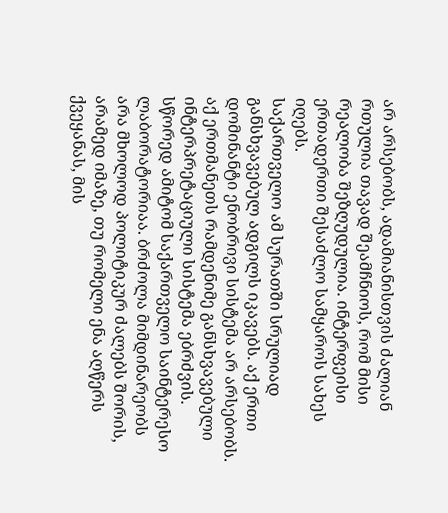არ არსებობს, ადამიანისთვის ძალიან რთულია თავად შეამჩნიოს, რომ მისი რეალობა შეზღუდულია. ინტერფეისი ერთადერთი შესაძლო სამყაროს სახეს იღებს.
საქართველო ამ სურათში სრულიად განსხვავებულ ადგილს იკავებს. აქ ერთი დომინანტი ენობრივი სისტემა არ არსებობს. აქ ერთმანეთს რამდენიმე განსხვავებული ინტერპრეტაციული სისტემა ებრძვის. სწორედ ამიტომ საქართველო საინტერესო ლაბორატორიაა. ბრძოლა მიმდინარეობს არა მხოლოდ პოლიტიკურ ძალებს შორის, არამედ იმაზე, თუ რომელი ენა აღწერს ქვეყანას, მის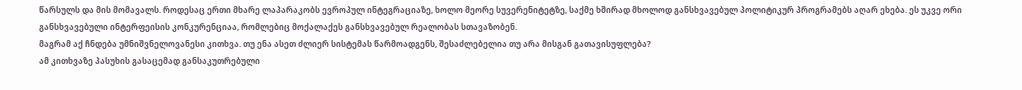წარსულს და მის მომავალს. როდესაც ერთი მხარე ლაპარაკობს ევროპულ ინტეგრაციაზე, ხოლო მეორე სუვერენიტეტზე, საქმე ხშირად მხოლოდ განსხვავებულ პოლიტიკურ პროგრამებს აღარ ეხება. ეს უკვე ორი განსხვავებული ინტერფეისის კონკურენციაა, რომლებიც მოქალაქეს განსხვავებულ რეალობას სთავაზობენ.
მაგრამ აქ ჩნდება უმნიშვნელოვანესი კითხვა. თუ ენა ასეთ ძლიერ სისტემას წარმოადგენს, შესაძლებელია თუ არა მისგან გათავისუფლება?
ამ კითხვაზე პასუხის გასაცემად განსაკუთრებული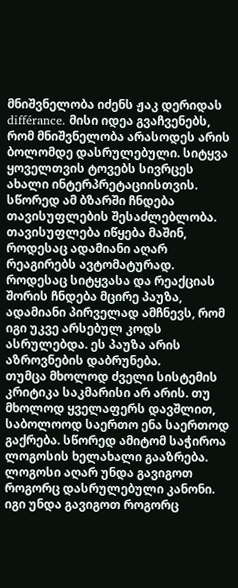მნიშვნელობა იძენს ჟაკ დერიდას différance. მისი იდეა გვაჩვენებს, რომ მნიშვნელობა არასოდეს არის ბოლომდე დასრულებული. სიტყვა ყოველთვის ტოვებს სივრცეს ახალი ინტერპრეტაციისთვის. სწორედ ამ ბზარში ჩნდება თავისუფლების შესაძლებლობა.
თავისუფლება იწყება მაშინ, როდესაც ადამიანი აღარ რეაგირებს ავტომატურად. როდესაც სიტყვასა და რეაქციას შორის ჩნდება მცირე პაუზა, ადამიანი პირველად ამჩნევს, რომ იგი უკვე არსებულ კოდს ასრულებდა. ეს პაუზა არის აზროვნების დაბრუნება.
თუმცა მხოლოდ ძველი სისტემის კრიტიკა საკმარისი არ არის. თუ მხოლოდ ყველაფერს დავშლით, საბოლოოდ საერთო ენა საერთოდ გაქრება. სწორედ ამიტომ საჭიროა ლოგოსის ხელახალი გააზრება.
ლოგოსი აღარ უნდა გავიგოთ როგორც დასრულებული კანონი. იგი უნდა გავიგოთ როგორც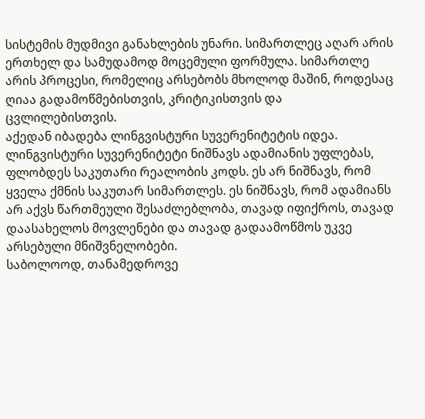სისტემის მუდმივი განახლების უნარი. სიმართლეც აღარ არის ერთხელ და სამუდამოდ მოცემული ფორმულა. სიმართლე არის პროცესი, რომელიც არსებობს მხოლოდ მაშინ, როდესაც ღიაა გადამოწმებისთვის, კრიტიკისთვის და ცვლილებისთვის.
აქედან იბადება ლინგვისტური სუვერენიტეტის იდეა.
ლინგვისტური სუვერენიტეტი ნიშნავს ადამიანის უფლებას, ფლობდეს საკუთარი რეალობის კოდს. ეს არ ნიშნავს, რომ ყველა ქმნის საკუთარ სიმართლეს. ეს ნიშნავს, რომ ადამიანს არ აქვს წართმეული შესაძლებლობა, თავად იფიქროს, თავად დაასახელოს მოვლენები და თავად გადაამოწმოს უკვე არსებული მნიშვნელობები.
საბოლოოდ, თანამედროვე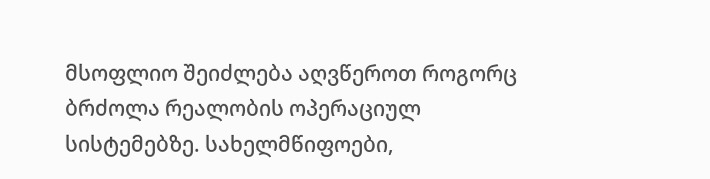მსოფლიო შეიძლება აღვწეროთ როგორც ბრძოლა რეალობის ოპერაციულ სისტემებზე. სახელმწიფოები,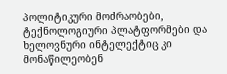პოლიტიკური მოძრაობები, ტექნოლოგიური პლატფორმები და ხელოვნური ინტელექტიც კი მონაწილეობენ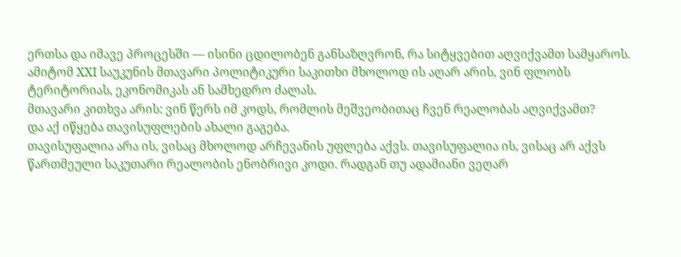ერთსა და იმავე პროცესში — ისინი ცდილობენ განსაზღვრონ, რა სიტყვებით აღვიქვამთ სამყაროს.
ამიტომ XXI საუკუნის მთავარი პოლიტიკური საკითხი მხოლოდ ის აღარ არის, ვინ ფლობს ტერიტორიას, ეკონომიკას ან სამხედრო ძალას.
მთავარი კითხვა არის: ვინ წერს იმ კოდს, რომლის მეშვეობითაც ჩვენ რეალობას აღვიქვამთ?
და აქ იწყება თავისუფლების ახალი გაგება.
თავისუფალია არა ის, ვისაც მხოლოდ არჩევანის უფლება აქვს. თავისუფალია ის, ვისაც არ აქვს წართმეული საკუთარი რეალობის ენობრივი კოდი. რადგან თუ ადამიანი ვეღარ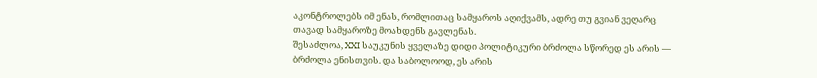აკონტროლებს იმ ენას, რომლითაც სამყაროს აღიქვამს, ადრე თუ გვიან ვეღარც თავად სამყაროზე მოახდენს გავლენას.
შესაძლოა, XXI საუკუნის ყველაზე დიდი პოლიტიკური ბრძოლა სწორედ ეს არის — ბრძოლა ენისთვის. და საბოლოოდ, ეს არის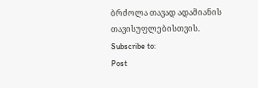ბრძოლა თავად ადამიანის თავისუფლებისთვის.
Subscribe to:
Post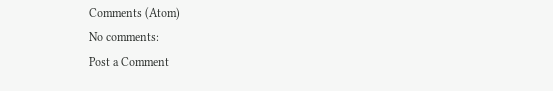Comments (Atom)
No comments:
Post a Comment